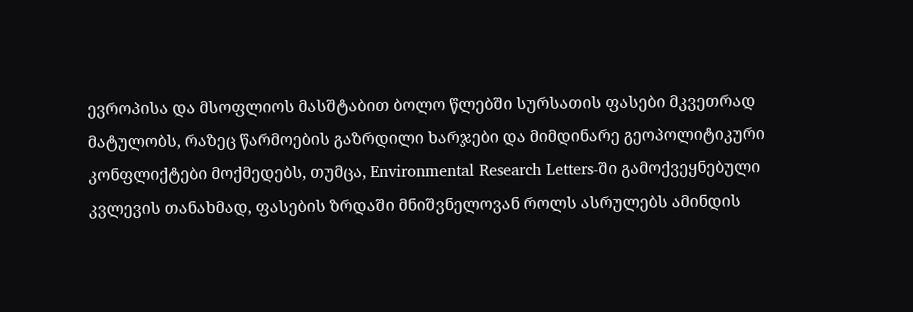ევროპისა და მსოფლიოს მასშტაბით ბოლო წლებში სურსათის ფასები მკვეთრად მატულობს, რაზეც წარმოების გაზრდილი ხარჯები და მიმდინარე გეოპოლიტიკური კონფლიქტები მოქმედებს, თუმცა, Environmental Research Letters-ში გამოქვეყნებული კვლევის თანახმად, ფასების ზრდაში მნიშვნელოვან როლს ასრულებს ამინდის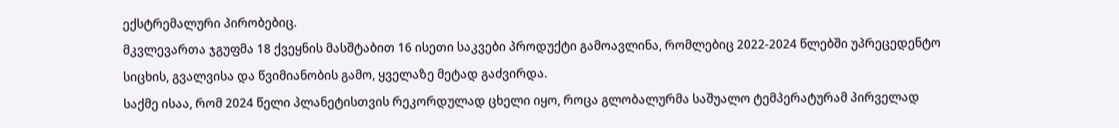ექსტრემალური პირობებიც.
მკვლევართა ჯგუფმა 18 ქვეყნის მასშტაბით 16 ისეთი საკვები პროდუქტი გამოავლინა, რომლებიც 2022-2024 წლებში უპრეცედენტო სიცხის, გვალვისა და წვიმიანობის გამო, ყველაზე მეტად გაძვირდა.
საქმე ისაა, რომ 2024 წელი პლანეტისთვის რეკორდულად ცხელი იყო, როცა გლობალურმა საშუალო ტემპერატურამ პირველად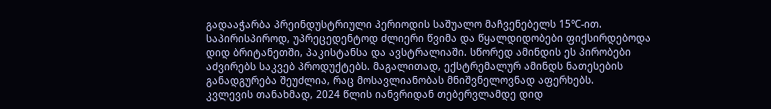გადააჭარბა პრეინდუსტრიული პერიოდის საშუალო მაჩვენებელს 15℃-ით. საპირისპიროდ, უპრეცედენტოდ ძლიერი წვიმა და წყალდიდობები ფიქსირდებოდა დიდ ბრიტანეთში, პაკისტანსა და ავსტრალიაში. სწორედ ამინდის ეს პირობები აძვირებს საკვებ პროდუქტებს. მაგალითად, ექსტრემალურ ამინდს ნათესების განადგურება შეუძლია, რაც მოსავლიანობას მნიშვნელოვნად აფერხებს.
კვლევის თანახმად, 2024 წლის იანვრიდან თებერვლამდე დიდ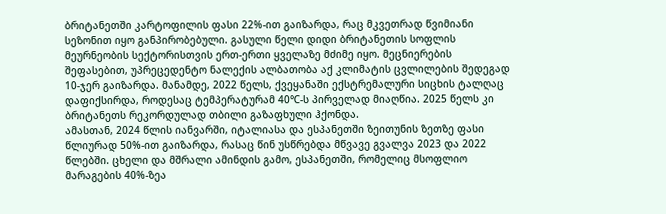ბრიტანეთში კარტოფილის ფასი 22%-ით გაიზარდა, რაც მკვეთრად წვიმიანი სეზონით იყო განპირობებული. გასული წელი დიდი ბრიტანეთის სოფლის მეურნეობის სექტორისთვის ერთ-ერთი ყველაზე მძიმე იყო. მეცნიერების შეფასებით, უპრეცედენტო ნალექის ალბათობა აქ კლიმატის ცვლილების შედეგად 10-ჯერ გაიზარდა. მანამდე, 2022 წელს, ქვეყანაში ექსტრემალური სიცხის ტალღაც დაფიქსირდა, როდესაც ტემპერატურამ 40℃-ს პირველად მიაღწია. 2025 წელს კი ბრიტანეთს რეკორდულად თბილი გაზაფხული ჰქონდა.
ამასთან, 2024 წლის იანვარში, იტალიასა და ესპანეთში ზეითუნის ზეთზე ფასი წლიურად 50%-ით გაიზარდა, რასაც წინ უსწრებდა მწვავე გვალვა 2023 და 2022 წლებში. ცხელი და მშრალი ამინდის გამო, ესპანეთში, რომელიც მსოფლიო მარაგების 40%-ზეა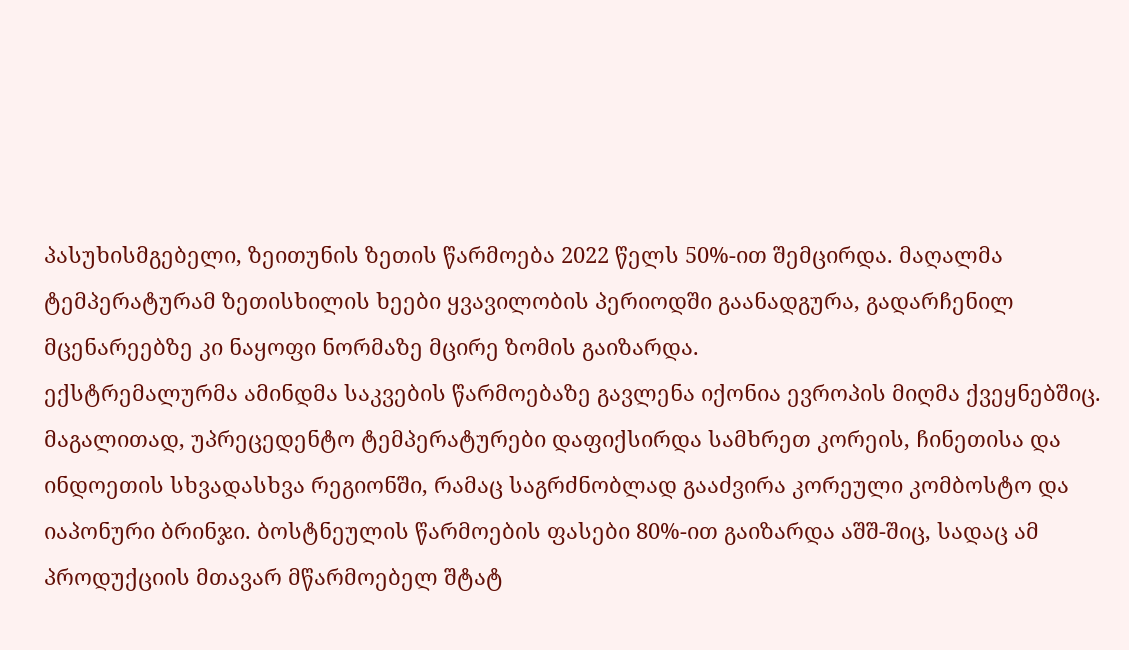პასუხისმგებელი, ზეითუნის ზეთის წარმოება 2022 წელს 50%-ით შემცირდა. მაღალმა ტემპერატურამ ზეთისხილის ხეები ყვავილობის პერიოდში გაანადგურა, გადარჩენილ მცენარეებზე კი ნაყოფი ნორმაზე მცირე ზომის გაიზარდა.
ექსტრემალურმა ამინდმა საკვების წარმოებაზე გავლენა იქონია ევროპის მიღმა ქვეყნებშიც. მაგალითად, უპრეცედენტო ტემპერატურები დაფიქსირდა სამხრეთ კორეის, ჩინეთისა და ინდოეთის სხვადასხვა რეგიონში, რამაც საგრძნობლად გააძვირა კორეული კომბოსტო და იაპონური ბრინჯი. ბოსტნეულის წარმოების ფასები 80%-ით გაიზარდა აშშ-შიც, სადაც ამ პროდუქციის მთავარ მწარმოებელ შტატ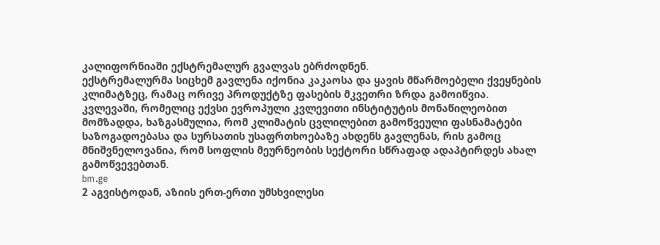კალიფორნიაში ექსტრემალურ გვალვას ებრძოდნენ.
ექსტრემალურმა სიცხემ გავლენა იქონია კაკაოსა და ყავის მწარმოებელი ქვეყნების კლიმატზეც, რამაც ორივე პროდუქტზე ფასების მკვეთრი ზრდა გამოიწვია.
კვლევაში, რომელიც ექვსი ევროპული კვლევითი ინსტიტუტის მონაწილეობით მომზადდა, ხაზგასმულია, რომ კლიმატის ცვლილებით გამოწვეული ფასნამატები საზოგადოებასა და სურსათის უსაფრთხოებაზე ახდენს გავლენას, რის გამოც მნიშვნელოვანია, რომ სოფლის მეურნეობის სექტორი სწრაფად ადაპტირდეს ახალ გამოწვევებთან.
bm.ge
2 აგვისტოდან, აზიის ერთ-ერთი უმსხვილესი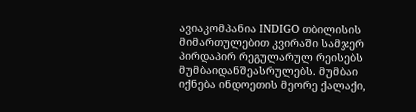ავიაკომპანია INDIGO თბილისის მიმართულებით კვირაში სამჯერ პირდაპირ რეგულარულ რეისებს მუმბაიდანშეასრულებს. მუმბაი იქნება ინდოეთის მეორე ქალაქი,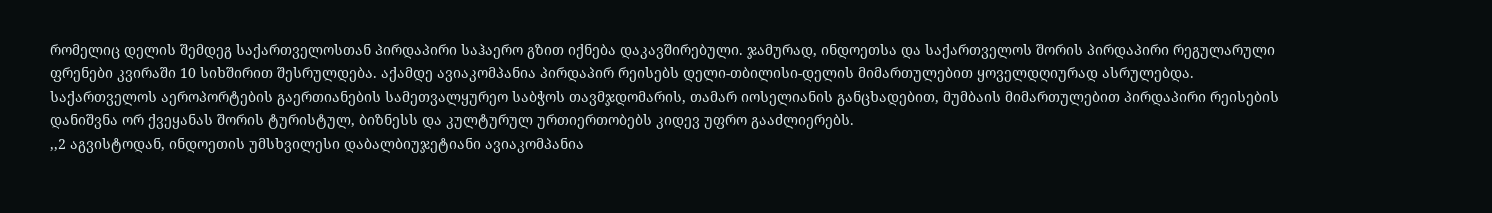რომელიც დელის შემდეგ საქართველოსთან პირდაპირი საჰაერო გზით იქნება დაკავშირებული. ჯამურად, ინდოეთსა და საქართველოს შორის პირდაპირი რეგულარული ფრენები კვირაში 10 სიხშირით შესრულდება. აქამდე ავიაკომპანია პირდაპირ რეისებს დელი-თბილისი-დელის მიმართულებით ყოველდღიურად ასრულებდა.
საქართველოს აეროპორტების გაერთიანების სამეთვალყურეო საბჭოს თავმჯდომარის, თამარ იოსელიანის განცხადებით, მუმბაის მიმართულებით პირდაპირი რეისების დანიშვნა ორ ქვეყანას შორის ტურისტულ, ბიზნესს და კულტურულ ურთიერთობებს კიდევ უფრო გააძლიერებს.
,,2 აგვისტოდან, ინდოეთის უმსხვილესი დაბალბიუჯეტიანი ავიაკომპანია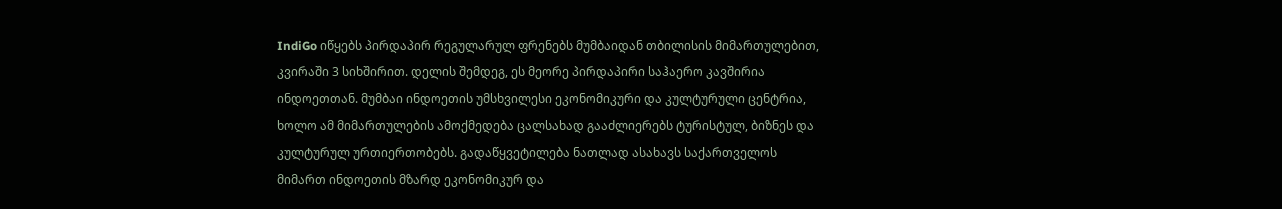IndiGo იწყებს პირდაპირ რეგულარულ ფრენებს მუმბაიდან თბილისის მიმართულებით, კვირაში 3 სიხშირით. დელის შემდეგ, ეს მეორე პირდაპირი საჰაერო კავშირია ინდოეთთან. მუმბაი ინდოეთის უმსხვილესი ეკონომიკური და კულტურული ცენტრია, ხოლო ამ მიმართულების ამოქმედება ცალსახად გააძლიერებს ტურისტულ, ბიზნეს და კულტურულ ურთიერთობებს. გადაწყვეტილება ნათლად ასახავს საქართველოს მიმართ ინდოეთის მზარდ ეკონომიკურ და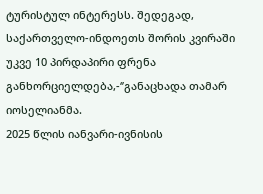ტურისტულ ინტერესს. შედეგად, საქართველო-ინდოეთს შორის კვირაში უკვე 10 პირდაპირი ფრენა განხორციელდება,-‘’განაცხადა თამარ იოსელიანმა.
2025 წლის იანვარი-ივნისის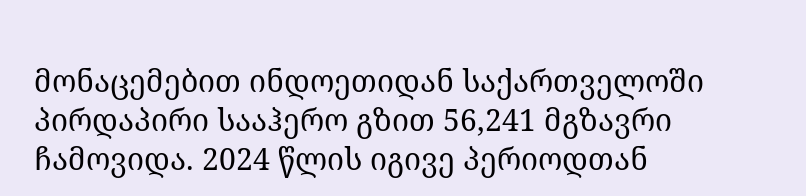მონაცემებით ინდოეთიდან საქართველოში პირდაპირი სააჰერო გზით 56,241 მგზავრი ჩამოვიდა. 2024 წლის იგივე პერიოდთან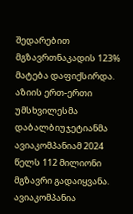შედარებით მგზავრთნაკადის 123% მატება დაფიქსირდა.
აზიის ერთ-ერთი უმსხვილესმა დაბალბიუჯეტიანმა ავიაკომპანიამ 2024 წელს 112 მილიონი მგზავრი გადაიყვანა. ავიაკომპანია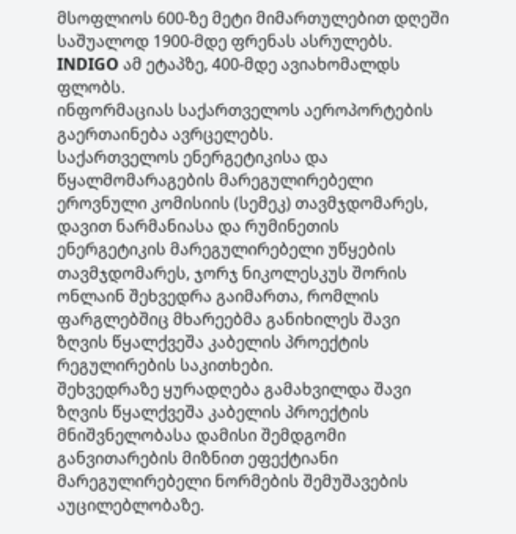მსოფლიოს 600-ზე მეტი მიმართულებით დღეში საშუალოდ 1900-მდე ფრენას ასრულებს. INDIGO ამ ეტაპზე, 400-მდე ავიახომალდს ფლობს.
ინფორმაციას საქართველოს აეროპორტების გაერთაინება ავრცელებს.
საქართველოს ენერგეტიკისა და წყალმომარაგების მარეგულირებელი ეროვნული კომისიის (სემეკ) თავმჯდომარეს, დავით ნარმანიასა და რუმინეთის ენერგეტიკის მარეგულირებელი უწყების თავმჯდომარეს, ჯორჯ ნიკოლესკუს შორის ონლაინ შეხვედრა გაიმართა, რომლის ფარგლებშიც მხარეებმა განიხილეს შავი ზღვის წყალქვეშა კაბელის პროექტის რეგულირების საკითხები.
შეხვედრაზე ყურადღება გამახვილდა შავი ზღვის წყალქვეშა კაბელის პროექტის მნიშვნელობასა დამისი შემდგომი განვითარების მიზნით ეფექტიანი მარეგულირებელი ნორმების შემუშავების აუცილებლობაზე.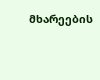მხარეების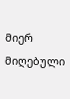მიერ მიღებული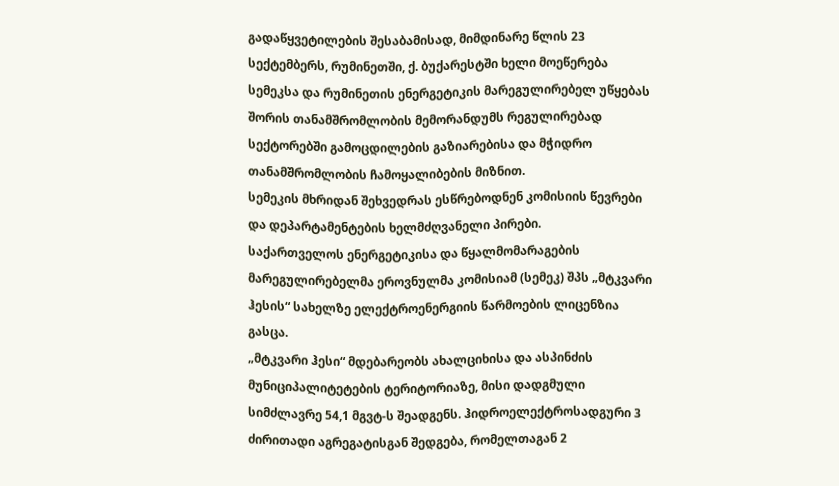გადაწყვეტილების შესაბამისად, მიმდინარე წლის 23 სექტემბერს, რუმინეთში, ქ. ბუქარესტში ხელი მოეწერება სემეკსა და რუმინეთის ენერგეტიკის მარეგულირებელ უწყებას შორის თანამშრომლობის მემორანდუმს რეგულირებად სექტორებში გამოცდილების გაზიარებისა და მჭიდრო თანამშრომლობის ჩამოყალიბების მიზნით.
სემეკის მხრიდან შეხვედრას ესწრებოდნენ კომისიის წევრები და დეპარტამენტების ხელმძღვანელი პირები.
საქართველოს ენერგეტიკისა და წყალმომარაგების მარეგულირებელმა ეროვნულმა კომისიამ (სემეკ) შპს „მტკვარი ჰესის“ სახელზე ელექტროენერგიის წარმოების ლიცენზია გასცა.
„მტკვარი ჰესი“ მდებარეობს ახალციხისა და ასპინძის მუნიციპალიტეტების ტერიტორიაზე, მისი დადგმული სიმძლავრე 54,1 მგვტ-ს შეადგენს. ჰიდროელექტროსადგური 3 ძირითადი აგრეგატისგან შედგება, რომელთაგან 2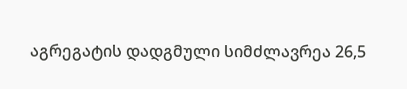აგრეგატის დადგმული სიმძლავრეა 26,5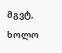მგვტ, ხოლო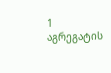1 აგრეგატის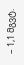– 1,1 მგვტ.